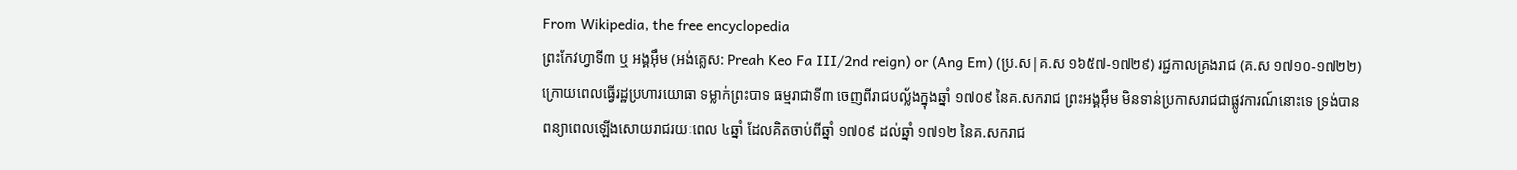From Wikipedia, the free encyclopedia
ព្រះកែវហ្វាទី៣ ឬ អង្គអុឹម (អង់គ្លេស: Preah Keo Fa III/2nd reign) or (Ang Em) (ប្រ.ស|គ.ស ១៦៥៧-១៧២៩) រជ្ជកាលគ្រងរាជ (គ.ស ១៧១០-១៧២២) ក្រោយពេលធ្វើរដ្ឋប្រហារយោធា ទម្លាក់ព្រះបាទ ធម្មរាជាទី៣ ចេញពីរាជបល្ល័ងក្នុងឆ្នាំ ១៧០៩ នៃគ.សករាជ ព្រះអង្គអុឹម មិនទាន់ប្រកាសរាជជាផ្លូវការណ៍នោះទេ ទ្រង់បានពន្យាពេលឡើងសោយរាជរយៈពេល ៤ឆ្នាំ ដែលគិតចាប់ពីឆ្នាំ ១៧០៩ ដល់ឆ្នាំ ១៧១២ នៃគ.សករាជ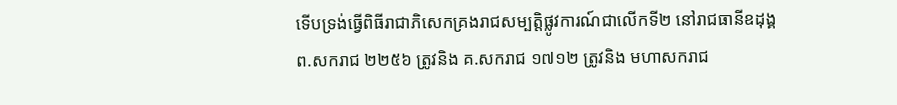ទើបទ្រង់ធ្វើពិធីរាជាភិសេកគ្រងរាជសម្បត្តិផ្លូវការណ៍ជាលើកទី២ នៅរាជធានីឧដុង្គ ព.សករាជ ២២៥៦ ត្រូវនិង គ.សករាជ ១៧១២ ត្រូវនិង មហាសករាជ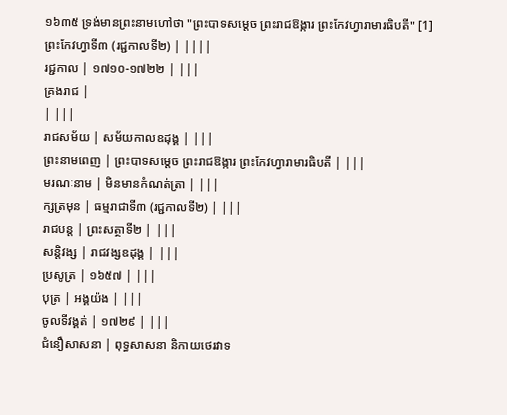១៦៣៥ ទ្រង់មានព្រះនាមហៅថា "ព្រះបាទសម្ដេច ព្រះរាជឱង្ការ ព្រះកែវហ្វារាមារធិបតី" [1]
ព្រះកែវហ្វាទី៣ (រជ្ជកាលទី២) | ||||
រជ្ជកាល | ១៧១០-១៧២២ | |||
គ្រងរាជ |
| |||
រាជសម័យ | សម័យកាលឧដុង្គ | |||
ព្រះនាមពេញ | ព្រះបាទសម្ដេច ព្រះរាជឱង្ការ ព្រះកែវហ្វារាមារធិបតី | |||
មរណៈនាម | មិនមានកំណត់ត្រា | |||
ក្សត្រមុន | ធម្មរាជាទី៣ (រជ្ជកាលទី២) | |||
រាជបន្ត | ព្រះសត្ថាទី២ | |||
សន្តិវង្ស | រាជវង្សឧដុង្គ | |||
ប្រសូត្រ | ១៦៥៧ | |||
បុត្រ | អង្គយ៉ង | |||
ចូលទីវង្គត់ | ១៧២៩ | |||
ជំនឿសាសនា | ពុទ្ធសាសនា និកាយថេរវាទ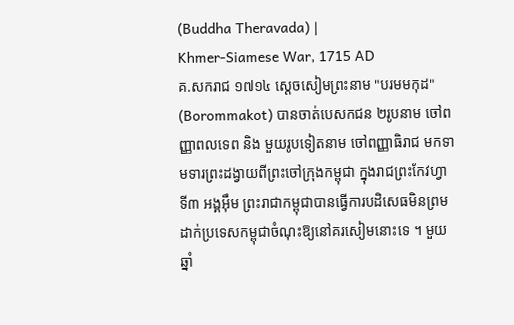(Buddha Theravada) |
Khmer-Siamese War, 1715 AD
គ.សករាជ ១៧១៤ ស្ដេចសៀមព្រះនាម "បរមមកុដ" (Borommakot) បានចាត់បេសកជន ២រូបនាម ចៅពញ្ញាពលទេព និង មួយរូបទៀតនាម ចៅពញ្ញាធិរាជ មកទាមទារព្រះដង្វាយពីព្រះចៅក្រុងកម្ពុជា ក្នុងរាជព្រះកែវហ្វាទី៣ អង្គអុឹម ព្រះរាជាកម្ពុជាបានធ្វើការបដិសេធមិនព្រមដាក់ប្រទេសកម្ពុជាចំណុះឱ្យនៅគរសៀមនោះទេ ។ មួយឆ្នាំ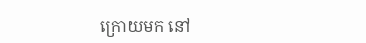ក្រោយមក នៅ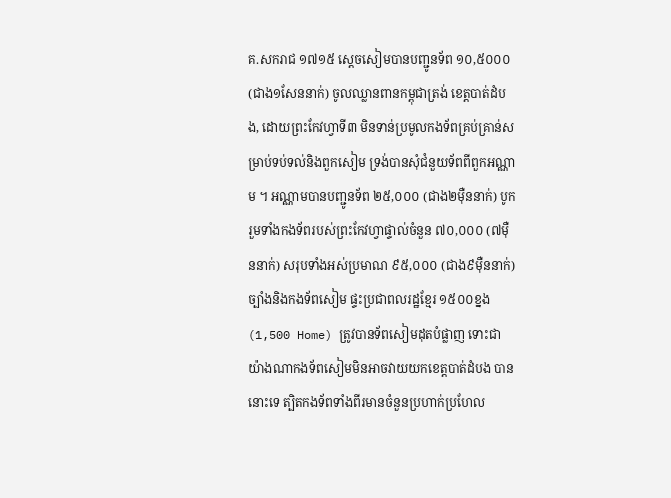គ.សករាជ ១៧១៥ ស្ដេចសៀមបានបញ្ជូនទ័ព ១០,៥០០០ (ជាង១សែននាក់) ចូលឈ្លានពានកម្ពុជាត្រង់ ខេត្តបាត់ដំបង, ដោយព្រះកែវហ្វាទី៣ មិនទាន់ប្រមូលកងទ័ពគ្រប់គ្រាន់សម្រាប់ទប់ទល់និងពួកសៀម ទ្រង់បានសុំជំនួយទ័ពពីពួកអណ្ណាម ។ អណ្ណាមបានបញ្ជូនទ័ព ២៥,០០០ (ជាង២មុឺននាក់) បូករួមទាំងកងទ័ពរបស់ព្រះកែវហ្វាផ្ទាល់ចំនួន ៧០,០០០ (៧មុឺននាក់) សរុបទាំងអស់ប្រមាណ ៩៥,០០០ (ជាង៩មុឺននាក់) ច្បាំងនិងកងទ័ពសៀម ផ្ទះប្រជាពលរដ្ឋខ្មែរ ១៥០០ខ្នង (1,500 Home) ត្រូវបានទ័ពសៀមដុតបំផ្លាញ ទោះជាយ៉ាងណាកងទ័ពសៀមមិនអាចវាយយកខេត្តបាត់ដំបង បាននោះទេ ត្បិតកងទ័ពទាំងពីរមានចំនួនប្រហាក់ប្រហែល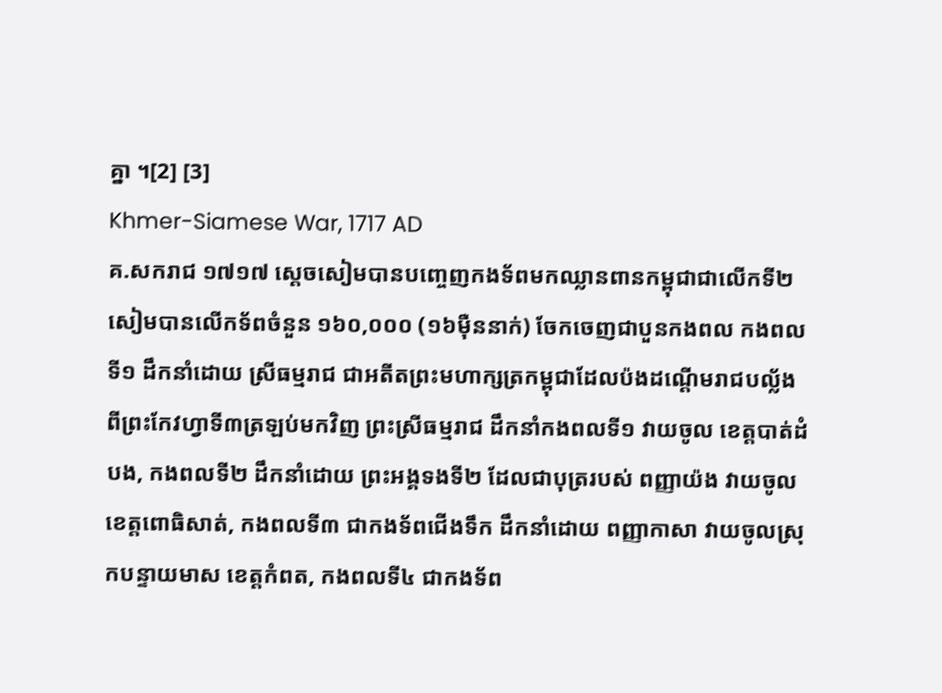គ្នា ។[2] [3]
Khmer-Siamese War, 1717 AD
គ.សករាជ ១៧១៧ ស្ដេចសៀមបានបញ្ចេញកងទ័ពមកឈ្លានពានកម្ពុជាជាលើកទី២ សៀមបានលើកទ័ពចំនួន ១៦០,០០០ (១៦មុឺននាក់) ចែកចេញជាបួនកងពល កងពលទី១ ដឹកនាំដោយ ស្រីធម្មរាជ ជាអតីតព្រះមហាក្សត្រកម្ពុជាដែលប៉ងដណ្ដើមរាជបល្ល័ង ពីព្រះកែវហ្វាទី៣ត្រឡប់មកវិញ ព្រះស្រីធម្មរាជ ដឹកនាំកងពលទី១ វាយចូល ខេត្តបាត់ដំបង, កងពលទី២ ដឹកនាំដោយ ព្រះអង្គទងទី២ ដែលជាបុត្ររបស់ ពញ្ញាយ៉ង វាយចូល ខេត្តពោធិសាត់, កងពលទី៣ ជាកងទ័ពជើងទឹក ដឹកនាំដោយ ពញ្ញាកាសា វាយចូលស្រុកបន្ទាយមាស ខេត្តកំពត, កងពលទី៤ ជាកងទ័ព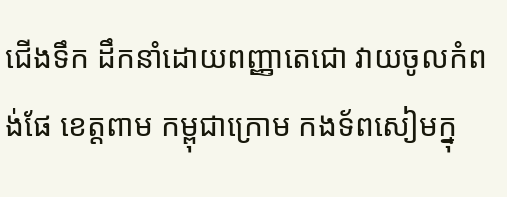ជើងទឹក ដឹកនាំដោយពញ្ញាតេជោ វាយចូលកំពង់ផែ ខេត្តពាម កម្ពុជាក្រោម កងទ័ពសៀមក្នុ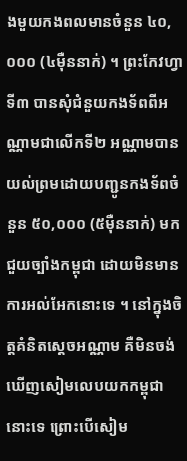ងមួយកងពលមានចំនួន ៤០,០០០ (៤មុឺននាក់) ។ ព្រះកែវហ្វាទី៣ បានសុំជំនួយកងទ័ពពីអណ្ណាមជាលើកទី២ អណ្ណាមបានយល់ព្រមដោយបញ្ជូនកងទ័ពចំនួន ៥០,០០០ (៥មុឺននាក់) មកជួយច្បាំងកម្ពុជា ដោយមិនមានការអល់អែកនោះទេ ។ នៅក្នុងចិត្តគំនិតស្ដេចអណ្ណាម គឺមិនចង់ឃើញសៀមលេបយកកម្ពុជានោះទេ ព្រោះបើសៀម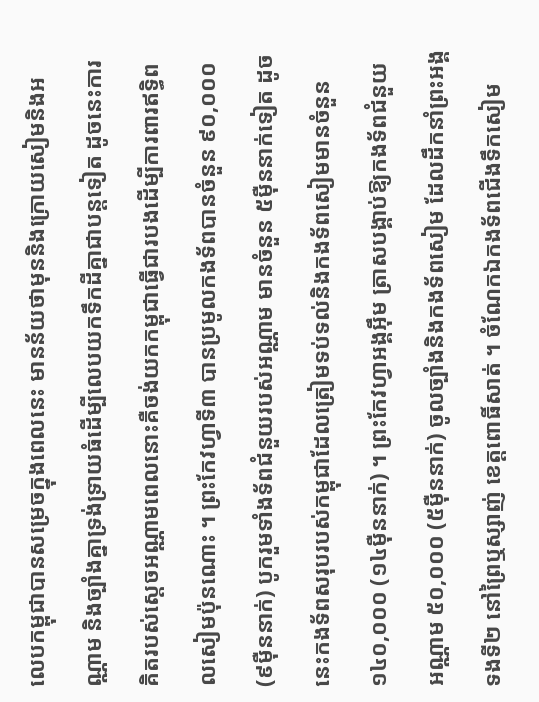លេបកម្ពុជាបានសម្រេចក្នុងពេលនេះ មានន័យថាមុននិងក្រោយសៀមនិងអណ្ណាម និងច្បាំងគ្នាទ្រង់ទ្រាយធំដើម្បីលេបយកទឹកដីគ្នាជាបន្តទៀត ដូចនេះការគិតរបស់ស្ដេចអណ្ណាមពេលនោះគឺចង់យកកម្ពុជាធ្វើជារបងដើម្បីការពារឥទ្ធិពលសៀមប៉ុនណោះ ។ ព្រះកែវហ្វាទី៣ បានប្រមូលកងទ័ពបានចំនួន ៩០,០០០ (៩មុឺននាក់) បូករួមទាំងទ័ពជំនួយរបស់អណ្ណាម មានចំនួន ៥មុឺននាក់ទៀត ដូចនេះកងទ័ពសរុបរបស់កម្ពុជាដែលត្រៀមទប់ទល់និងកងទ័ពសៀមមានចំនួន ១៤០,០០០ (១៤មុឺននាក់) ។ ព្រះកែវហ្វាអង្គអុឹម ត្រាសបង្គាប់ឱ្យកងទ័ពជំនួយអណ្ណាម ៥០,០០០ (៥មុឺននាក់) ចូលច្បាំងនិងកងទ័ពសៀម ដែលដឹកនាំព្រះអង្គទងទី២ នៅព្រៃឬស្សាញ់ ខេត្តពោធិ៍សាត់ ។ ចំណែកឯកងទ័ពជើងទឹកសៀម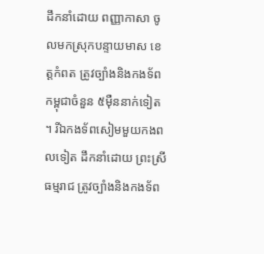ដឹកនាំដោយ ពញ្ញាកាសា ចូលមកស្រុកបន្ទាយមាស ខេត្តកំពត ត្រូវច្បាំងនិងកងទ័ពកម្ពុជាចំនួន ៥មុឺននាក់ទៀត ។ រីឯកងទ័ពសៀមមួយកងពលទៀត ដឹកនាំដោយ ព្រះស្រីធម្មរាជ ត្រូវច្បាំងនិងកងទ័ព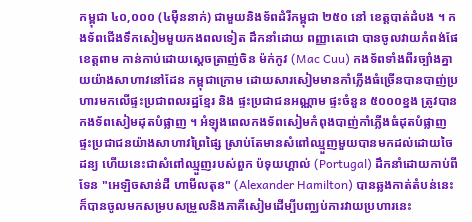កម្ពុជា ៤០,០០០ (៤មុឺននាក់) ជាមួយនិងទ័ពដំរីកម្ពុជា ២៥០ នៅ ខេត្តបាត់ដំបង ។ កងទ័ពជើងទឹកសៀមមួយកងពលទៀត ដឹកនាំដោយ ពញ្ញាតេជោ បានចូលវាយកំពង់ផែ ខេត្តពាម កាន់កាប់ដោយស្ដេចត្រាញ់ចិន ម៉ក់កូវ (Mac Cuu) កងទ័ពទាំងពីរច្បាំងគ្នាយយ៉ាងសាហាវនៅដែន កម្ពុជាក្រោម ដោយសារសៀមមានកាំភ្លើងធំច្រើនបានបាញ់ប្រហារមកលើផ្ទះប្រជាពលរដ្ឋខ្មែរ និង ផ្ទះប្រជាជនអណ្ណាម ផ្ទះចំនួន ៥០០០ខ្នង ត្រូវបានកងទ័ពសៀមដុតបំផ្លាញ ។ អំឡុងពេលកងទ័ពសៀមកំពុងបាញ់កាំភ្លើងធំដុតបំផ្លាញផ្ទះប្រជាជនយ៉ាងសាហាវព្រៃផ្សៃ ស្រាប់តែមានសំពៅឈ្មួញមួយបានមកដល់ដោយចៃដន្យ ហើយនេះជាសំពៅឈ្មួញរបស់ពួក ប៉ទុយហ្គាល់ (Portugal) ដឹកនាំដោយកាប់ពីទែន "អេឡិចសាន់ដឺ ហាមីលតុន" (Alexander Hamilton) បានឆ្លងកាត់តំបន់នេះ ក៏បានចូលមកសម្របសម្រួលនិងភាគីសៀមដើម្បីបញ្ឈប់ការវាយប្រហារនេះ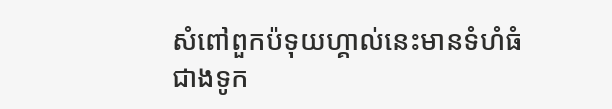សំពៅពួកប៉ទុយហ្គាល់នេះមានទំហំធំជាងទូក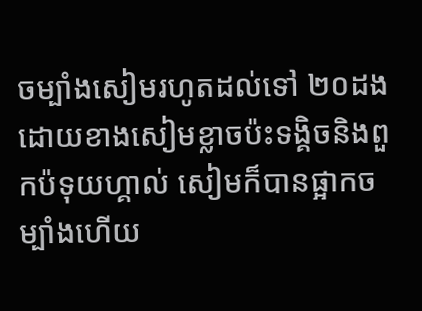ចម្បាំងសៀមរហូតដល់ទៅ ២០ដង ដោយខាងសៀមខ្លាចប៉ះទង្គិចនិងពួកប៉ទុយហ្គាល់ សៀមក៏បានផ្អាកចម្បាំងហើយ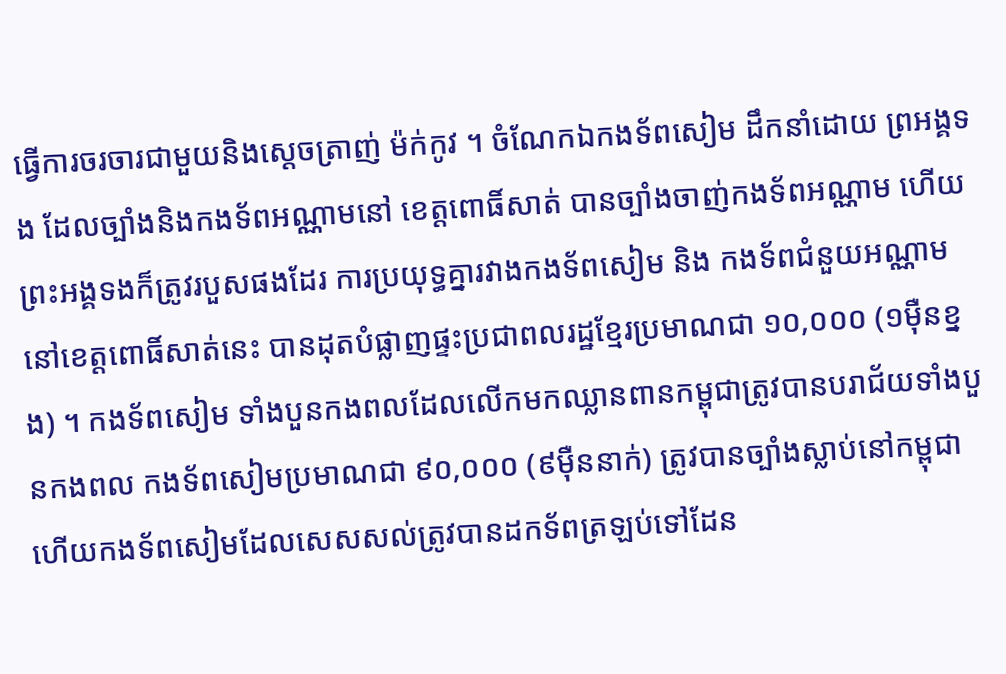ធ្វើការចរចារជាមួយនិងស្ដេចត្រាញ់ ម៉ក់កូវ ។ ចំណែកឯកងទ័ពសៀម ដឹកនាំដោយ ព្រអង្គទង ដែលច្បាំងនិងកងទ័ពអណ្ណាមនៅ ខេត្តពោធិ៍សាត់ បានច្បាំងចាញ់កងទ័ពអណ្ណាម ហើយព្រះអង្គទងក៏ត្រូវរបួសផងដែរ ការប្រយុទ្ធគ្នារវាងកងទ័ពសៀម និង កងទ័ពជំនួយអណ្ណាម នៅខេត្តពោធិ៍សាត់នេះ បានដុតបំផ្លាញផ្ទះប្រជាពលរដ្ឋខ្មែរប្រមាណជា ១០,០០០ (១មុឺនខ្នង) ។ កងទ័ពសៀម ទាំងបួនកងពលដែលលើកមកឈ្លានពានកម្ពុជាត្រូវបានបរាជ័យទាំងបួនកងពល កងទ័ពសៀមប្រមាណជា ៩០,០០០ (៩មុឺននាក់) ត្រូវបានច្បាំងស្លាប់នៅកម្ពុជា ហើយកងទ័ពសៀមដែលសេសសល់ត្រូវបានដកទ័ពត្រឡប់ទៅដែន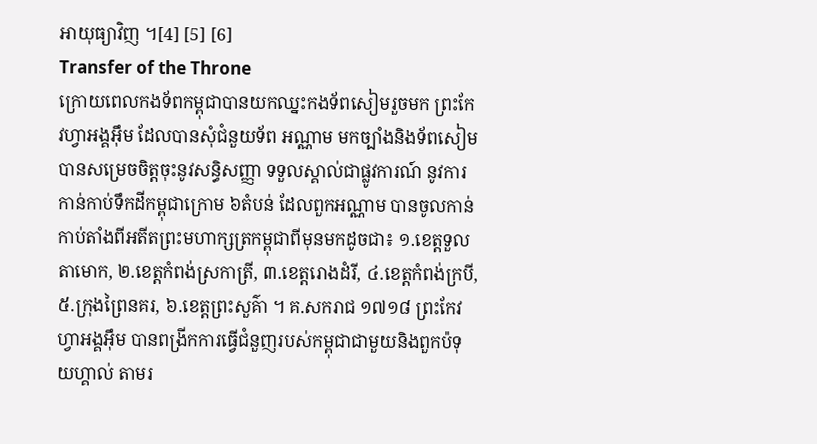អាយុធ្យាវិញ ។[4] [5] [6]
Transfer of the Throne
ក្រោយពេលកងទ័ពកម្ពុជាបានយកឈ្នះកងទ័ពសៀមរួចមក ព្រះកែវហ្វាអង្គអុឹម ដែលបានសុំជំនួយទ័ព អណ្ណាម មកច្បាំងនិងទ័ពសៀម បានសម្រេចចិត្តចុះនូវសន្ធិសញ្ញា ទទួលស្គាល់ជាផ្លូវការណ៍ នូវការកាន់កាប់ទឹកដីកម្ពុជាក្រោម ៦តំបន់ ដែលពួកអណ្ណាម បានចូលកាន់កាប់តាំងពីអតីតព្រះមហាក្សត្រកម្ពុជាពីមុនមកដូចជា៖ ១.ខេត្តទួលតាមោក, ២.ខេត្តកំពង់ស្រកាត្រី, ៣.ខេត្តរោងដំរី, ៤.ខេត្តកំពង់ក្របី, ៥.ក្រុងព្រៃនគរ, ៦.ខេត្តព្រះសួគ៌ា ។ គ.សករាជ ១៧១៨ ព្រះកែវហ្វាអង្គអុឹម បានពង្រីកការធ្វើជំនួញរបស់កម្ពុជាជាមួយនិងពួកប៉ទុយហ្គាល់ តាមរ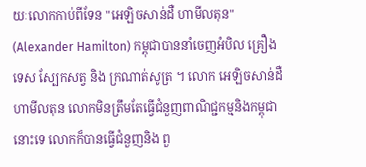យៈលោកកាប់ពីទែន "អេឡិចសាន់ដឺ ហាមីលតុន" (Alexander Hamilton) កម្ពុជាបាននាំចេញអំបិល គ្រឿងទេស ស្បែកសត្វ និង ក្រណាត់សូត្រ ។ លោក អេឡិចសាន់ដឺ ហាមីលតុន លោកមិនត្រឹមតែធ្វើជំនួញពាណិជ្ជកម្មនិងកម្ពុជានោះទេ លោកក៏បានធ្វើជំនួញនិង ពួ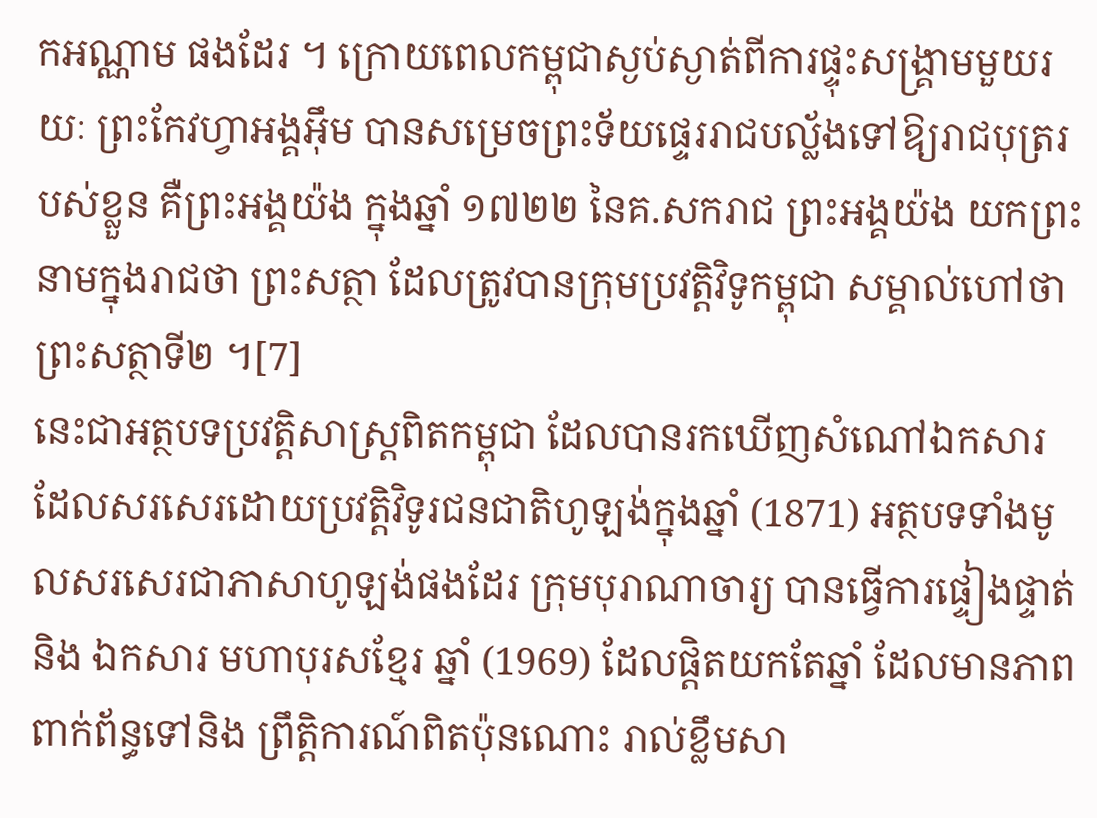កអណ្ណាម ផងដែរ ។ ក្រោយពេលកម្ពុជាស្ងប់ស្ងាត់ពីការផ្ទុះសង្គ្រាមមួយរយៈ ព្រះកែវហ្វាអង្គអុឹម បានសម្រេចព្រះទ័យផ្ទេររាជបល្ល័ងទៅឱ្យរាជបុត្ររបស់ខ្លួន គឺព្រះអង្គយ៉ង ក្នុងឆ្នាំ ១៧២២ នៃគ.សករាជ ព្រះអង្គយ៉ង យកព្រះនាមក្នុងរាជថា ព្រះសត្ថា ដែលត្រូវបានក្រុមប្រវត្តិវិទូកម្ពុជា សម្គាល់ហៅថា ព្រះសត្ថាទី២ ។[7]
នេះជាអត្ថបទប្រវត្តិសាស្ត្រពិតកម្ពុជា ដែលបានរកឃើញសំណៅឯកសារ ដែលសរសេរដោយប្រវត្តិវិទូរជនជាតិហូឡង់ក្នុងឆ្នាំ (1871) អត្ថបទទាំងមូលសរសេរជាភាសាហូឡង់ផងដែរ ក្រុមបុរាណាចារ្យ បានធ្វើការផ្ទៀងផ្ទាត់និង ឯកសារ មហាបុរសខ្មែរ ឆ្នាំ (1969) ដែលផ្ដិតយកតែឆ្នាំ ដែលមានភាពពាក់ព័ន្ធទៅនិង ព្រឹត្តិការណ៍ពិតប៉ុនណោះ រាល់ខ្លឹមសា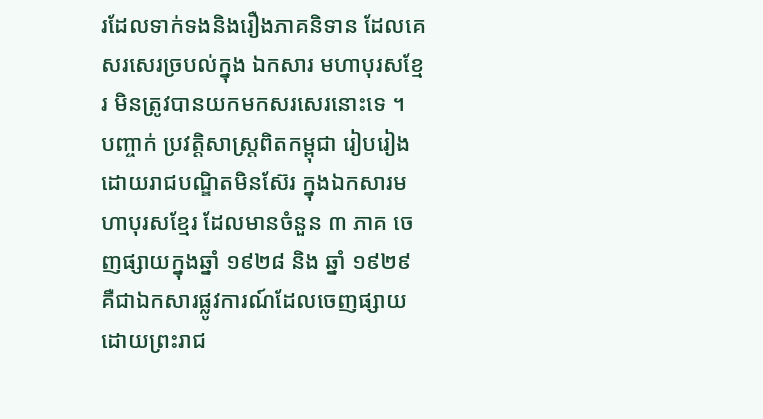រដែលទាក់ទងនិងរឿងភាគនិទាន ដែលគេសរសេរច្របល់ក្នុង ឯកសារ មហាបុរសខ្មែរ មិនត្រូវបានយកមកសរសេរនោះទេ ។
បញ្ចាក់ ប្រវត្តិសាស្ត្រពិតកម្ពុជា រៀបរៀងដោយរាជបណ្ឌិតមិនស៊ែរ ក្នុងឯកសារមហាបុរសខ្មែរ ដែលមានចំនួន ៣ ភាគ ចេញផ្សាយក្នុងឆ្នាំ ១៩២៨ និង ឆ្នាំ ១៩២៩ គឺជាឯកសារផ្លូវការណ៍ដែលចេញផ្សាយដោយព្រះរាជ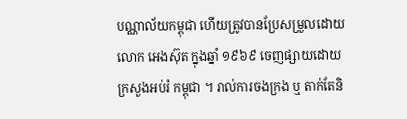បណ្ណាល័យកម្ពុជា ហើយត្រូវបានប្រែសម្រួលដោយលោក អេងស៊ុត ក្នុងឆ្នាំ ១៩៦៩ ចេញផ្សាយដោយក្រសួងអប់រំ កម្ពុជា ។ រាល់ការចងក្រង ឬ តាក់តែនិ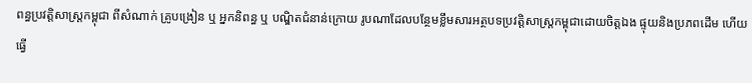ពន្ធប្រវត្តិសាស្ត្រកម្ពុជា ពីសំណាក់ គ្រូបង្រៀន ឬ អ្នកនិពន្ធ ឬ បណ្ឌិតជំនាន់ក្រោយ រូបណាដែលបន្ថែមខ្លឹមសារអត្ថបទប្រវត្តិសាស្ត្រកម្ពុជាដោយចិត្តឯង ផ្ទុយនិងប្រភពដើម ហើយធ្វើ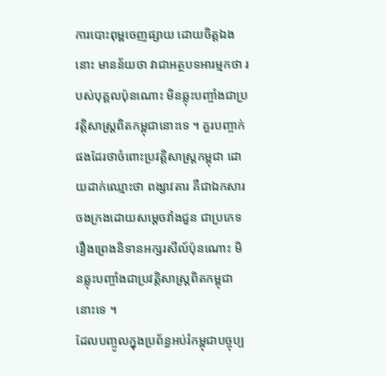ការបោះពុម្ពចេញផ្សាយ ដោយចិត្តឯងនោះ មានន័យថា វាជាអត្ថបទអារម្មកថា របស់បុគ្គលប៉ុនណោះ មិនឆ្លុះបញ្ចាំងជាប្រវត្តិសាស្ត្រពិតកម្ពុជានោះទេ ។ គួរបញ្ចាក់ផងដែរថាចំពោះប្រវត្តិសាស្ត្រកម្ពុជា ដោយដាក់ឈ្មោះថា ពង្សាវតារ គឺជាឯកសារចងក្រងដោយសម្ដេចវាំងជួន ជាប្រភេទរឿងព្រេងនិទានអក្សរសីល៍ប៉ុនណោះ មិនឆ្លុះបញ្ចាំងជាប្រវត្តិសាស្ត្រពិតកម្ពុជានោះទេ ។
ដែលបញ្ចូលក្នុងប្រព័ន្ធអប់រំកម្ពុជាបច្ចុប្ប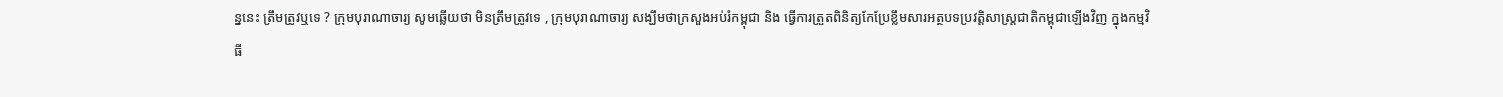ន្ននេះ ត្រឹមត្រូវឬទេ ? ក្រុមបុរាណាចារ្យ សូមឆ្លើយថា មិនត្រឹមត្រូវទេ , ក្រុមបុរាណាចារ្យ សង្ឃឹមថាក្រសួងអប់រំកម្ពុជា និង ធ្វើការត្រួតពិនិត្យកែប្រែខ្លឹមសារអត្ថបទប្រវត្តិសាស្ត្រជាតិកម្ពុជាឡើងវិញ ក្នុងកម្មវិធី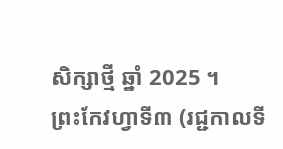សិក្សាថ្មី ឆ្នាំ 2025 ។
ព្រះកែវហ្វាទី៣ (រជ្ជកាលទី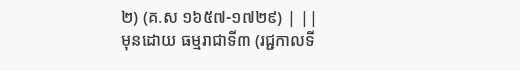២) (គ.ស ១៦៥៧-១៧២៩) | ||
មុនដោយ ធម្មរាជាទី៣ (រជ្ជកាលទី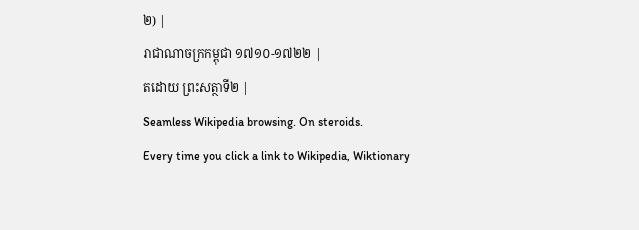២) |
រាជាណាចក្រកម្ពុជា ១៧១០-១៧២២ |
តដោយ ព្រះសត្ថាទី២ |
Seamless Wikipedia browsing. On steroids.
Every time you click a link to Wikipedia, Wiktionary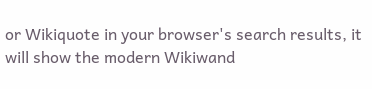or Wikiquote in your browser's search results, it will show the modern Wikiwand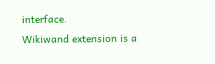interface.
Wikiwand extension is a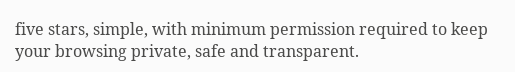five stars, simple, with minimum permission required to keep your browsing private, safe and transparent.